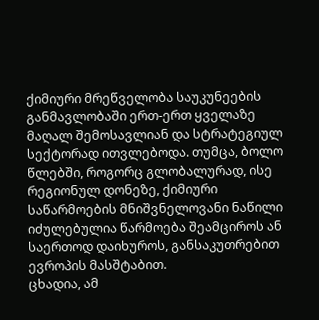ქიმიური მრეწველობა საუკუნეების განმავლობაში ერთ-ერთ ყველაზე მაღალ შემოსავლიან და სტრატეგიულ სექტორად ითვლებოდა. თუმცა, ბოლო წლებში, როგორც გლობალურად, ისე რეგიონულ დონეზე, ქიმიური საწარმოების მნიშვნელოვანი ნაწილი იძულებულია წარმოება შეამციროს ან საერთოდ დაიხუროს, განსაკუთრებით ევროპის მასშტაბით.
ცხადია, ამ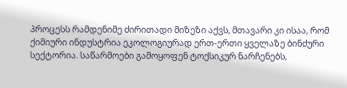პროცესს რამდენიმე ძირითადი მიზეზი აქვს, მთავარი კი ისაა, რომ ქიმიური ინდუსტრია ეკოლოგიურად ერთ-ერთი ყველაზე ბინძური სექტორია. საწარმოები გამოყოფენ ტოქსიკურ ნარჩენებს,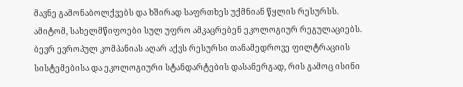მავნე გამონაბოლქვებს და ხშირად საფრთხეს უქმნიან წყლის რესურსს. ამიტომ, სახელმწიფოები სულ უფრო ამკაცრებენ ეკოლოგიურ რეგულაციებს. ბევრ ევროპულ კომპანიას აღარ აქვს რესურსი თანამედროვე ფილტრაციის სისტემებისა და ეკოლოგიური სტანდარტების დასანერგად, რის გამოც ისინი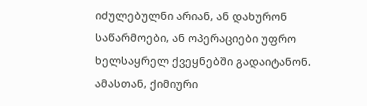იძულებულნი არიან, ან დახურონ საწარმოები, ან ოპერაციები უფრო ხელსაყრელ ქვეყნებში გადაიტანონ.
ამასთან, ქიმიური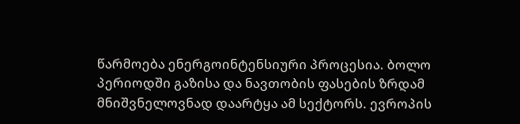წარმოება ენერგოინტენსიური პროცესია. ბოლო პერიოდში გაზისა და ნავთობის ფასების ზრდამ მნიშვნელოვნად დაარტყა ამ სექტორს. ევროპის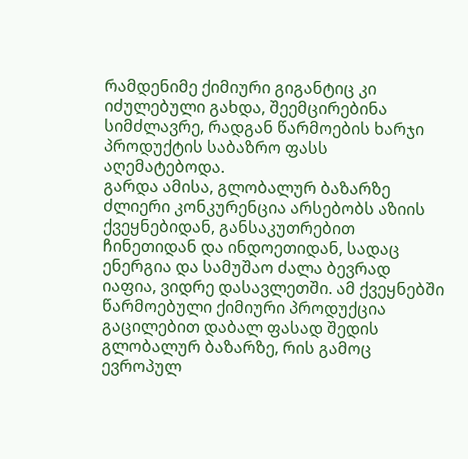რამდენიმე ქიმიური გიგანტიც კი იძულებული გახდა, შეემცირებინა სიმძლავრე, რადგან წარმოების ხარჯი პროდუქტის საბაზრო ფასს აღემატებოდა.
გარდა ამისა, გლობალურ ბაზარზე ძლიერი კონკურენცია არსებობს აზიის ქვეყნებიდან, განსაკუთრებით ჩინეთიდან და ინდოეთიდან, სადაც ენერგია და სამუშაო ძალა ბევრად იაფია, ვიდრე დასავლეთში. ამ ქვეყნებში წარმოებული ქიმიური პროდუქცია გაცილებით დაბალ ფასად შედის გლობალურ ბაზარზე, რის გამოც ევროპულ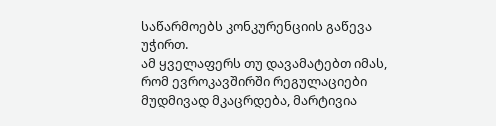საწარმოებს კონკურენციის გაწევა უჭირთ.
ამ ყველაფერს თუ დავამატებთ იმას, რომ ევროკავშირში რეგულაციები მუდმივად მკაცრდება, მარტივია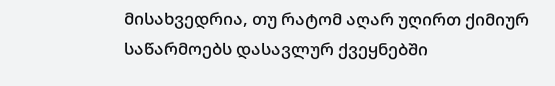მისახვედრია, თუ რატომ აღარ უღირთ ქიმიურ საწარმოებს დასავლურ ქვეყნებში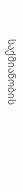საქმიანობის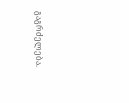გაგრძელება.